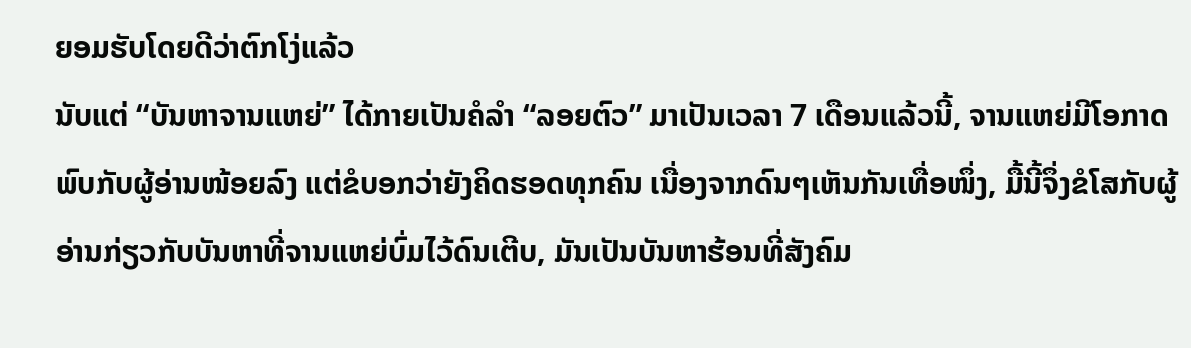ຍອມຮັບໂດຍດີວ່າຕົກໂງ່ແລ້ວ
ນັບແຕ່ “ບັນຫາຈານແຫຍ່” ໄດ້ກາຍເປັນຄໍລຳ “ລອຍຕົວ” ມາເປັນເວລາ 7 ເດືອນແລ້ວນີ້, ຈານແຫຍ່ມີໂອກາດພົບກັບຜູ້ອ່ານໜ້ອຍລົງ ແຕ່ຂໍບອກວ່າຍັງຄິດຮອດທຸກຄົນ ເນື່ອງຈາກດົນໆເຫັນກັນເທື່ອໜຶ່ງ, ມື້ນີ້ຈຶ່ງຂໍໂສກັບຜູ້ອ່ານກ່ຽວກັບບັນຫາທີ່ຈານແຫຍ່ບົ່ມໄວ້ດົນເຕີບ, ມັນເປັນບັນຫາຮ້ອນທີ່ສັງຄົມ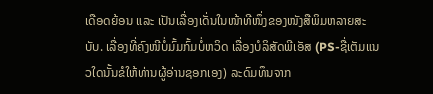ເດືອດຍ້ອນ ແລະ ເປັນເລື່ອງເດັ່ນໃນໜ້າທີໜຶ່ງຂອງໜັງສືພິມຫລາຍສະບັບ. ເລື່ອງທີ່ຄົງໜີບໍ່ມົ້ມກົ້ມບໍ່ຫວິດ ເລື່ອງບໍລິສັດພີເອັສ (PS-ຊື່ເຕັມແນວໃດນັ້ນຂໍໃຫ້ທ່ານຜູ້ອ່ານຊອກເອງ) ລະດົມທຶນຈາກ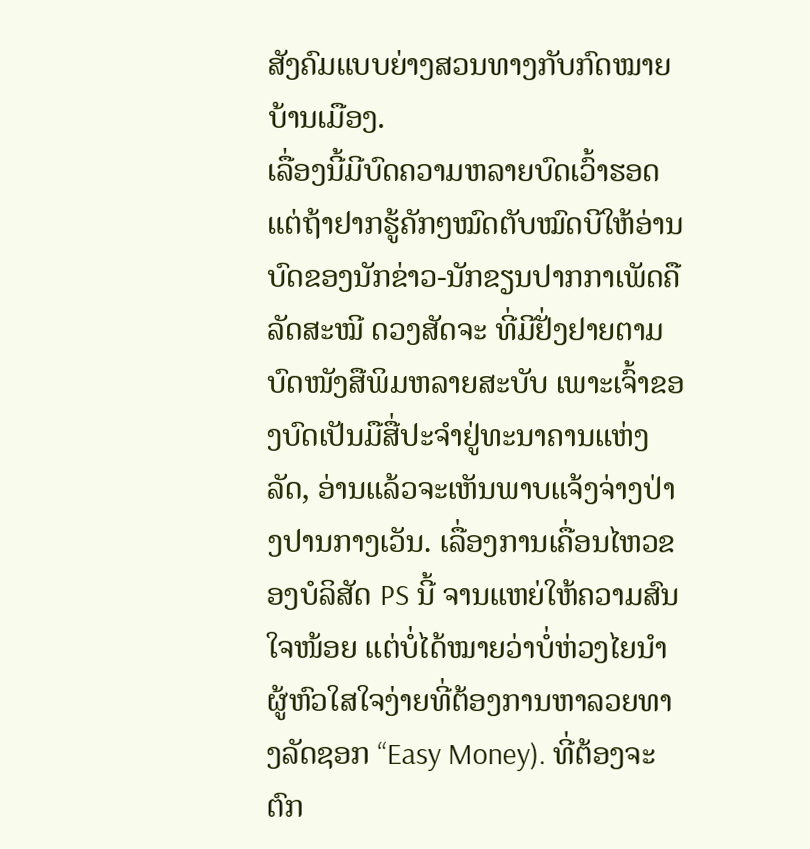ສັງຄົມແບບຍ່າງສວນທາງກັບກົດໝາຍບ້ານເມືອງ.
ເລື່ອງນີ້ມີບົດຄວາມຫລາຍບົດເວົ້າຮອດ ແຕ່ຖ້າຢາກຮູ້ຄັກໆໝົດຕັບໝົດບີໃຫ້ອ່ານບົດຂອງນັກຂ່າວ-ນັກຂຽນປາກກາເພັດຄື ລັດສະໝີ ດວງສັດຈະ ທີ່ມີຢັ່ງຢາຍຕາມບົດໜັງສືພິມຫລາຍສະບັບ ເພາະເຈົ້າຂອງບົດເປັນມືສື່ປະຈຳຢູ່ທະນາຄານແຫ່ງລັດ, ອ່ານແລ້ວຈະເຫັນພາບແຈ້ງຈ່າງປ່າງປານກາງເວັນ. ເລື່ອງການເຄື່ອນໄຫວຂອງບໍລິສັດ PS ນີ້ ຈານແຫຍ່ໃຫ້ຄວາມສົນໃຈໜ້ອຍ ແຕ່ບໍ່ໄດ້ໝາຍວ່າບໍ່ຫ່ວງໄຍນຳຜູ້ຫົວໃສໃຈງ່າຍທີ່ຕ້ອງການຫາລວຍທາງລັດຊອກ “Easy Money). ທີ່ຕ້ອງຈະຕົກ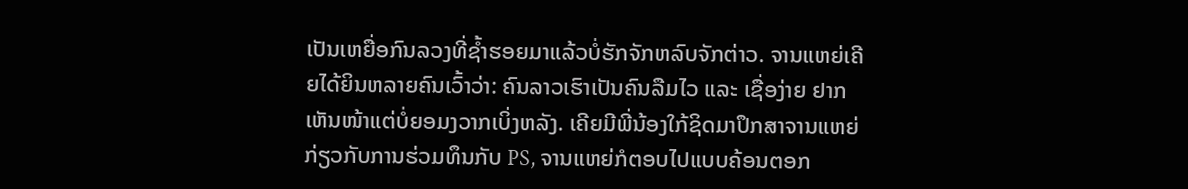ເປັນເຫຍື່ອກົນລວງທີ່ຊ້ຳຮອຍມາແລ້ວບໍ່ຮັກຈັກຫລົບຈັກຕ່າວ. ຈານແຫຍ່ເຄີຍໄດ້ຍິນຫລາຍຄົນເວົ້າວ່າ: ຄົນລາວເຮົາເປັນຄົນລືມໄວ ແລະ ເຊື່ອງ່າຍ ຢາກເຫັນໜ້າແຕ່ບໍ່ຍອມງວາກເບິ່ງຫລັງ. ເຄີຍມີພີ່ນ້ອງໃກ້ຊິດມາປຶກສາຈານແຫຍ່ກ່ຽວກັບການຮ່ວມທຶນກັບ PS, ຈານແຫຍ່ກໍຕອບໄປແບບຄ້ອນຕອກ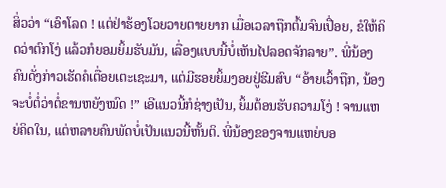ສິ່ວວ່າ “ເອົາໂລດ ! ແຕ່ຢ່າຮ້ອງໂວຍວາຍຕາຍຍາກ ເມື່ອເວລາຖືກຕົ້ມຈົນເປື່ອຍ, ຂໍໃຫ້ຄິດວ່າຕົກໂງ່ ແລ້ວກໍຍອມຍິ້ມຮັບມັນ, ເລື່ອງແບບນີ້ບໍ່ເຫັນໄປລອດຈັກລາຍ”. ພີ່ນ້ອງຄົນດັ່ງກ່າວເຮັດຄໍເຕື່ອຍເຕະເຊະມາ, ແຕ່ມີຮອຍຍິ້ມງອຍຢູ່ຮີມສົບ “ອ້າຍເວົ້າຖືກ, ນ້ອງຈະບໍ່ຕໍ່ວ່າຕໍ່ຂານຫຍັງໝົດ !” ເອີແນວນີ້ກໍຊ່າງເປັນ, ຍິ້ມຕ້ອນຮັບຄວາມໂງ່ ! ຈານແຫຍ່ຄິດໃນ, ແຕ່ຫລາຍຄົນພັດບໍ່ເປັນແນວນີ້ຫັ້ນຕິ. ພີ່ນ້ອງຂອງຈານແຫຍ່ບອ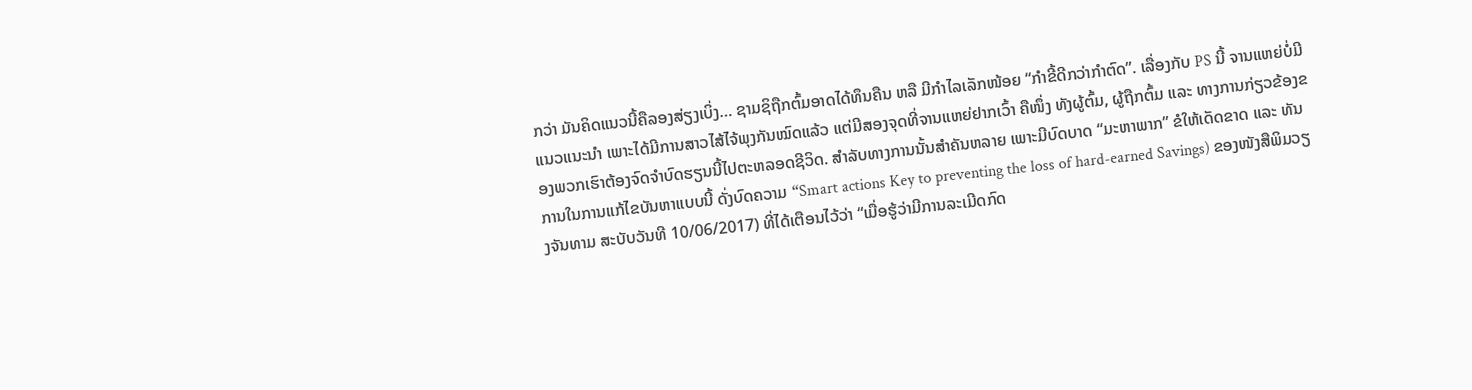ກວ່າ ມັນຄິດແນວນີ້ຄືລອງສ່ຽງເບິ່ງ… ຊາມຊິຖືກຕົ້ມອາດໄດ້ທຶນຄືນ ຫລື ມີກຳໄລເລັກໜ້ອຍ “ກຳຂີ້ດີກວ່າກຳຕົດ”. ເລື່ອງກັບ PS ນີ້ ຈານແຫຍ່ບໍ່ມີແນວແນະນຳ ເພາະໄດ້ມີການສາວໄສ້ໄຈ້ພຸງກັນໝົດແລ້ວ ແຕ່ມີສອງຈຸດທີ່ຈານແຫຍ່ຢາກເວົ້າ ຄືໜຶ່ງ ທັງຜູ້ຕົ້ມ, ຜູ້ຖືກຕົ້ມ ແລະ ທາງການກ່ຽວຂ້ອງຂອງພວກເຮົາຕ້ອງຈົດຈຳບົດຮຽນນີ້ໄປຕະຫລອດຊີວິດ. ສຳລັບທາງການນັ້ນສຳຄັນຫລາຍ ເພາະມີບົດບາດ “ມະຫາພາກ” ຂໍໃຫ້ເດັດຂາດ ແລະ ທັນການໃນການແກ້ໄຂບັນຫາແບບນີ້ ດັ່ງບົດຄວາມ “Smart actions Key to preventing the loss of hard-earned Savings) ຂອງໜັງສືພິມວຽງຈັນທາມ ສະບັບວັນທີ 10/06/2017) ທີ່ໄດ້ເຕືອນໄວ້ວ່າ “ເມື່ອຮູ້ວ່າມີການລະເມີດກົດ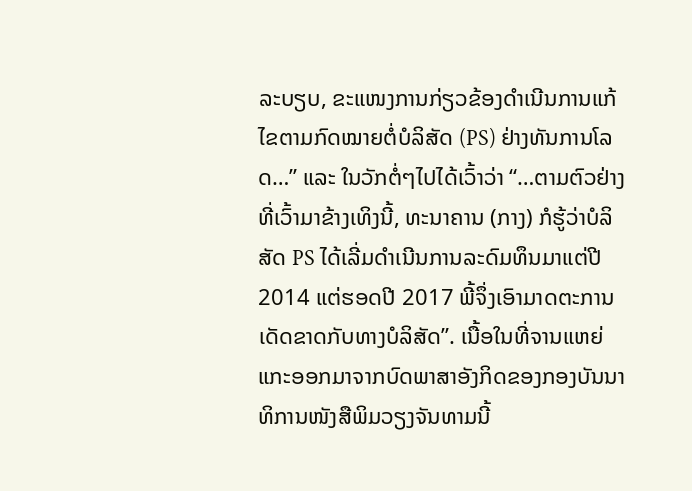ລະບຽບ, ຂະແໜງການກ່ຽວຂ້ອງດຳເນີນການແກ້ໄຂຕາມກົດໝາຍຕໍ່ບໍລິສັດ (PS) ຢ່າງທັນການໂລດ…” ແລະ ໃນວັກຕໍ່ໆໄປໄດ້ເວົ້າວ່າ “…ຕາມຕົວຢ່າງທີ່ເວົ້າມາຂ້າງເທິງນີ້, ທະນາຄານ (ກາງ) ກໍຮູ້ວ່າບໍລິສັດ PS ໄດ້ເລີ່ມດຳເນີນການລະດົມທຶນມາແຕ່ປີ 2014 ແຕ່ຮອດປີ 2017 ພີ້ຈຶ່ງເອົາມາດຕະການເດັດຂາດກັບທາງບໍລິສັດ”. ເນື້ອໃນທີ່ຈານແຫຍ່ແກະອອກມາຈາກບົດພາສາອັງກິດຂອງກອງບັນນາທິການໜັງສືພິມວຽງຈັນທາມນີ້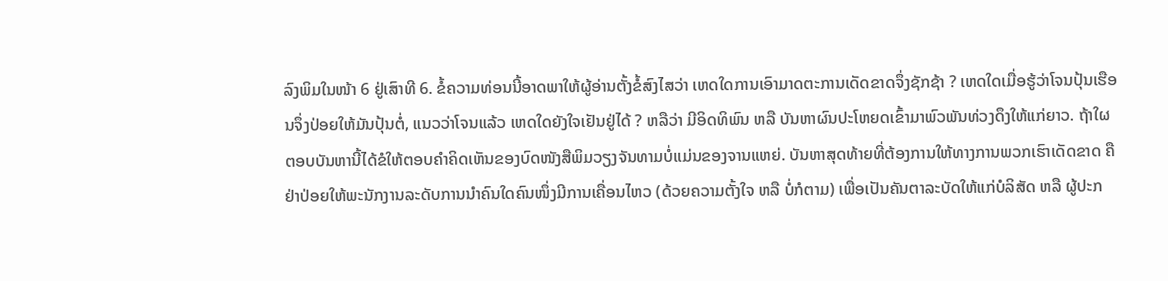ລົງພິມໃນໜ້າ 6 ຢູ່ເສົາທີ 6. ຂໍ້ຄວາມທ່ອນນີ້ອາດພາໃຫ້ຜູ້ອ່ານຕັ້ງຂໍ້ສົງໄສວ່າ ເຫດໃດການເອົາມາດຕະການເດັດຂາດຈຶ່ງຊັກຊ້າ ? ເຫດໃດເມື່ອຮູ້ວ່າໂຈນປຸ້ນເຮືອນຈຶ່ງປ່ອຍໃຫ້ມັນປຸ້ນຕໍ່, ແນວວ່າໂຈນແລ້ວ ເຫດໃດຍັງໃຈເຢັນຢູ່ໄດ້ ? ຫລືວ່າ ມີອິດທິພົນ ຫລື ບັນຫາຜົນປະໂຫຍດເຂົ້າມາພົວພັນທ່ວງດຶງໃຫ້ແກ່ຍາວ. ຖ້າໃຜຕອບບັນຫານີ້ໄດ້ຂໍໃຫ້ຕອບຄຳຄິດເຫັນຂອງບົດໜັງສືພິມວຽງຈັນທາມບໍ່ແມ່ນຂອງຈານແຫຍ່. ບັນຫາສຸດທ້າຍທີ່ຕ້ອງການໃຫ້ທາງການພວກເຮົາເດັດຂາດ ຄືຢ່າປ່ອຍໃຫ້ພະນັກງານລະດັບການນຳຄົນໃດຄົນໜຶ່ງມີການເຄື່ອນໄຫວ (ດ້ວຍຄວາມຕັ້ງໃຈ ຫລື ບໍ່ກໍຕາມ) ເພື່ອເປັນຄັນຕາລະບັດໃຫ້ແກ່ບໍລິສັດ ຫລື ຜູ້ປະກ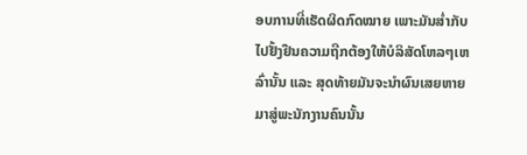ອບການທີ່ເຮັດຜິດກົດໝາຍ ເພາະມັນສໍ່າກັບໄປຢັ້ງຢືນຄວາມຖືກຕ້ອງໃຫ້ບໍລິສັດໂຫລໆເຫລົ່ານັ້ນ ແລະ ສຸດທ້າຍມັນຈະນຳຜົນເສຍຫາຍມາສູ່ພະນັກງານຄົນນັ້ນ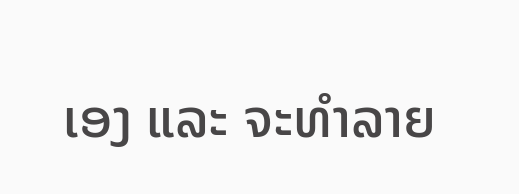ເອງ ແລະ ຈະທຳລາຍ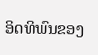ອິດທິພົນຂອງ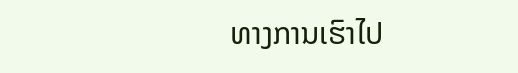ທາງການເຮົາໄປ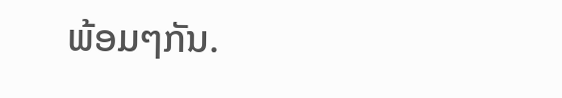ພ້ອມໆກັນ.